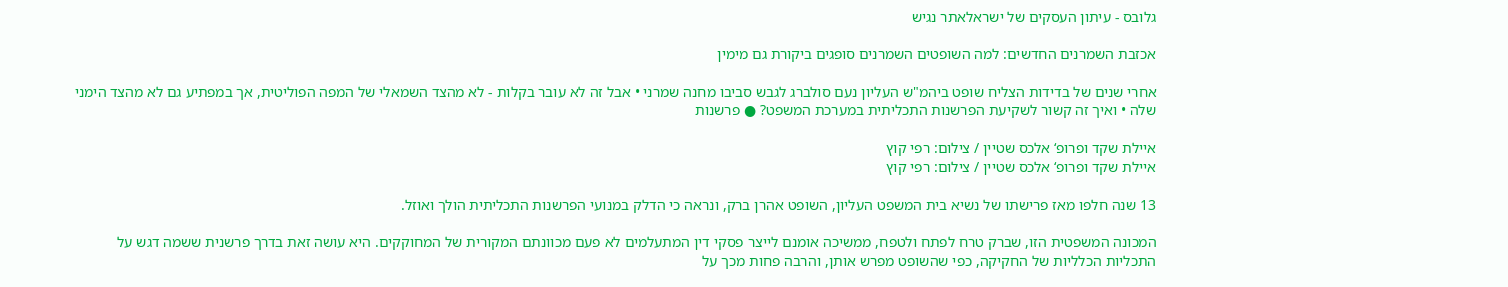גלובס - עיתון העסקים של ישראלאתר נגיש

אכזבת השמרנים החדשים: למה השופטים השמרנים סופגים ביקורת גם מימין

אחרי שנים של בדידות הצליח שופט ביהמ"ש העליון נעם סולברג לגבש סביבו מחנה שמרני • אבל זה לא עובר בקלות - לא מהצד השמאלי של המפה הפוליטית, אך במפתיע גם לא מהצד הימני שלה • ואיך זה קשור לשקיעת הפרשנות התכליתית במערכת המשפט? ● פרשנות

איילת שקד ופרופ‘ אלכס שטיין / צילום: רפי קוץ
איילת שקד ופרופ‘ אלכס שטיין / צילום: רפי קוץ

13 שנה חלפו מאז פרישתו של נשיא בית המשפט העליון, השופט אהרן ברק, ונראה כי הדלק במנועי הפרשנות התכליתית הולך ואוזל.

המכונה המשפטית הזו, שברק טרח לפתח ולטפח, ממשיכה אומנם לייצר פסקי דין המתעלמים לא פעם מכוונתם המקורית של המחוקקים. היא עושה זאת בדרך פרשנית ששמה דגש על התכליות הכלליות של החקיקה, כפי שהשופט מפרש אותן, והרבה פחות מכך על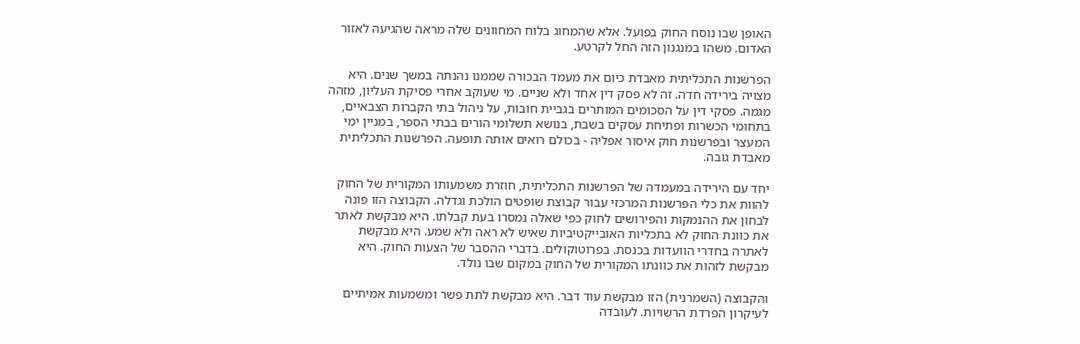האופן שבו נוסח החוק בפועל. אלא שהמחוג בלוח המחוונים שלה מראה שהגיעה לאזור האדום. משהו במנגנון הזה החל לקרטע.

הפרשנות התכליתית מאבדת כיום את מעמד הבכורה שממנו נהנתה במשך שנים. היא מצויה בירידה חדה. זה לא פסק דין אחד ולא שניים. מי שעוקב אחרי פסיקת העליון, מזהה מגמה. פסקי דין על הסכומים המותרים בגביית חובות, על ניהול בתי הקברות הצבאיים, בתחומי הכשרות ופתיחת עסקים בשבת, בנושא תשלומי הורים בבתי הספר, במניין ימי המעצר ובפרשנות חוק איסור אפליה - בכולם רואים אותה תופעה. הפרשנות התכליתית מאבדת גובה.

יחד עם הירידה במעמדה של הפרשנות התכליתית, חוזרת משמעותו המקורית של החוק להוות את כלי הפרשנות המרכזי עבור קבוצת שופטים הולכת וגדלה. הקבוצה הזו פונה לבחון את ההנמקות והפירושים לחוק כפי שאלה נמסרו בעת קבלתו. היא מבקשת לאתר את כוונת החוק לא בתכליות האובייקטיביות שאיש לא ראה ולא שמע. היא מבקשת לאתרה בחדרי הוועדות בכנסת. בפרוטוקולים. בדברי ההסבר של הצעות החוק. היא מבקשת לזהות את כוונתו המקורית של החוק במקום שבו נולד.

והקבוצה (השמרנית) הזו מבקשת עוד דבר. היא מבקשת לתת פשר ומשמעות אמיתיים לעיקרון הפרדת הרשויות. לעובדה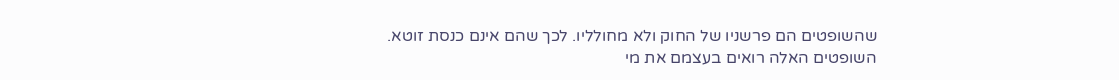שהשופטים הם פרשניו של החוק ולא מחולליו. לכך שהם אינם כנסת זוטא. השופטים האלה רואים בעצמם את מי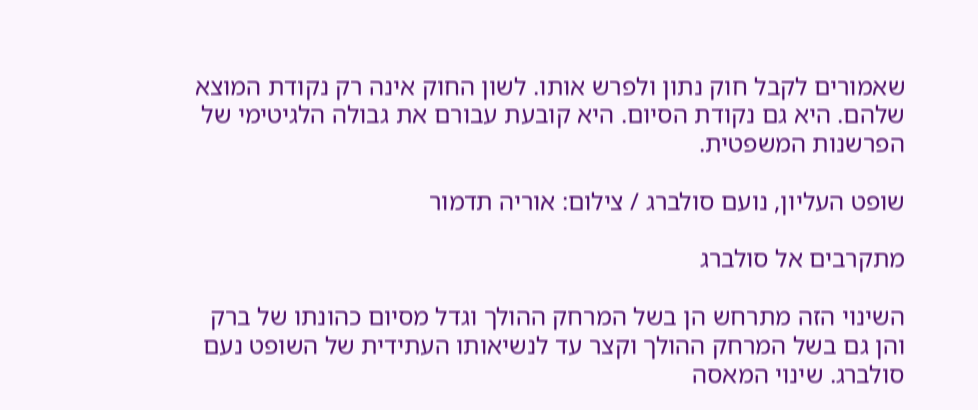שאמורים לקבל חוק נתון ולפרש אותו. לשון החוק אינה רק נקודת המוצא שלהם. היא גם נקודת הסיום. היא קובעת עבורם את גבולה הלגיטימי של הפרשנות המשפטית.

שופט העליון, נועם סולברג / צילום: אוריה תדמור

מתקרבים אל סולברג

השינוי הזה מתרחש הן בשל המרחק ההולך וגדל מסיום כהונתו של ברק והן גם בשל המרחק ההולך וקצר עד לנשיאותו העתידית של השופט נעם סולברג. שינוי המאסה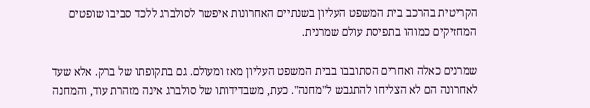הקריטית בהרכב בית המשפט העליון בשנתיים האחרונות איפשר לסולברג ללכד סביבו שופטים המחזיקים כמוהו בתפיסת עולם שמרנית.

שמרנים כאלה ואחרים הסתובבו בבית המשפט העליון מאז ומעולם. גם בתקופתו של ברק. אלא שעד לאחרונה הם לא הצליחו להתגבש ל"מחנה". כעת, משבדידותו של סולברג אינה מזהרת עוד, והמחנה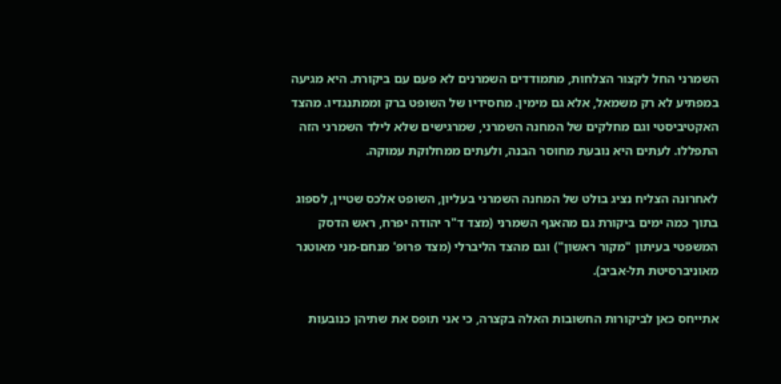השמרני החל לקצור הצלחות, מתמודדים השמרנים לא פעם עם ביקורת. היא מגיעה במפתיע לא רק משמאל, אלא גם מימין. מחסידיו של השופט ברק וממתנגדיו. מהצד האקטיביסטי וגם מחלקים של המחנה השמרני, שמרגישים שלא לילד השמרני הזה התפללו. לעתים היא נובעת מחוסר הבנה, ולעתים ממחלוקת עמוקה.

לאחרונה הצליח נציג בולט של המחנה השמרני בעליון, השופט אלכס שטיין, לספוג בתוך כמה ימים ביקורת גם מהאגף השמרני (מצד ד"ר יהודה יפרח, ראש הדסק המשפטי בעיתון "מקור ראשון") וגם מהצד הליברלי (מצד פרופ' מנחם-מני מאוטנר מאוניברסיטת תל-אביב).

אתייחס כאן לביקורות החשובות האלה בקצרה, כי אני תופס את שתיהן כנובעות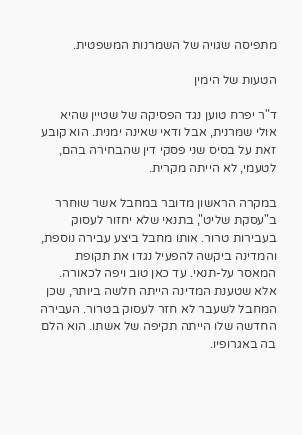מתפיסה שגויה של השמרנות המשפטית.

הטעות של הימין

ד"ר יפרח טוען נגד הפסיקה של שטיין שהיא אולי שמרנית, אבל ודאי שאינה ימנית. הוא קובע זאת על בסיס שני פסקי דין שהבחירה בהם, לטעמי, לא הייתה מקרית.

במקרה הראשון מדובר במחבל אשר שוחרר ב"עסקת שליט", בתנאי שלא יחזור לעסוק בעבירות טרור. אותו מחבל ביצע עבירה נוספת, והמדינה ביקשה להפעיל נגדו את תקופת המאסר על-תנאי. עד כאן טוב ויפה לכאורה. אלא שטענת המדינה הייתה חלשה ביותר, שכן המחבל לשעבר לא חזר לעסוק בטרור. העבירה החדשה שלו הייתה תקיפה של אשתו. הוא הלם בה באגרופיו.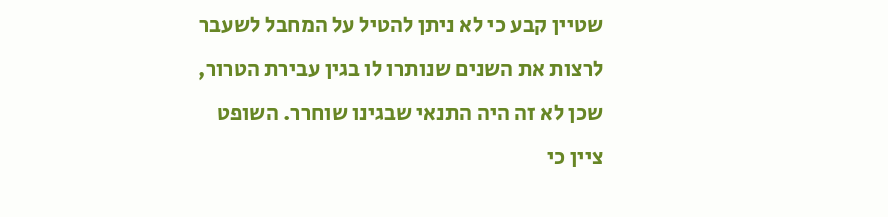שטיין קבע כי לא ניתן להטיל על המחבל לשעבר לרצות את השנים שנותרו לו בגין עבירת הטרור, שכן לא זה היה התנאי שבגינו שוחרר. השופט ציין כי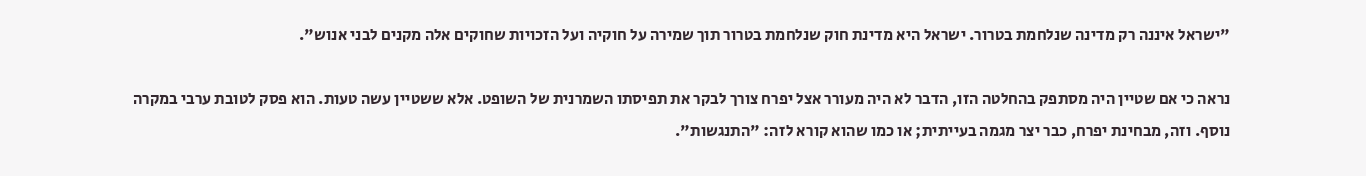"ישראל איננה רק מדינה שנלחמת בטרור. ישראל היא מדינת חוק שנלחמת בטרור תוך שמירה על חוקיה ועל הזכויות שחוקים אלה מקנים לבני אנוש".

נראה כי אם שטיין היה מסתפק בהחלטה הזו, הדבר לא היה מעורר אצל יפרח צורך לבקר את תפיסתו השמרנית של השופט. אלא ששטיין עשה טעות. הוא פסק לטובת ערבי במקרה נוסף. וזה, מבחינת יפרח, כבר יצר מגמה בעייתית; או כמו שהוא קורא לזה: "התנגשות".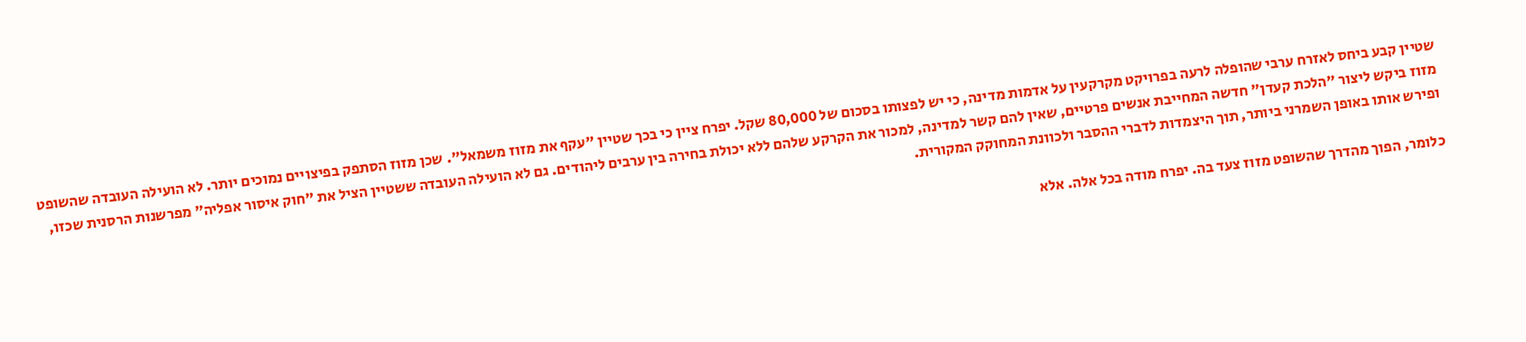שטיין קבע ביחס לאזרח ערבי שהופלה לרעה בפרויקט מקרקעין על אדמות מדינה, כי יש לפצותו בסכום של 80,000 שקל. יפרח ציין כי בכך שטיין "עקף את מזוז משמאל". שכן מזוז הסתפק בפיצויים נמוכים יותר. לא הועילה העובדה שהשופט מזוז ביקש ליצור "הלכת קעדן" חדשה המחייבת אנשים פרטיים, שאין להם קשר למדינה, למכור את הקרקע שלהם ללא יכולת בחירה בין ערבים ליהודים. גם לא הועילה העובדה ששטיין הציל את "חוק איסור אפליה" מפרשנות הרסנית שכזו, ופירש אותו באופן השמרני ביותר, תוך היצמדות לדברי ההסבר ולכוונת המחוקק המקורית.

כלומר, הפוך מהדרך שהשופט מזוז צעד בה. יפרח מודה בכל אלה. אלא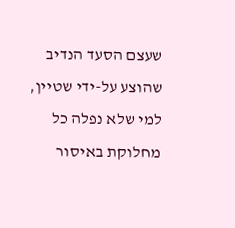שעצם הסעד הנדיב שהוצע על-ידי שטיין, למי שלא נפלה כל מחלוקת באיסור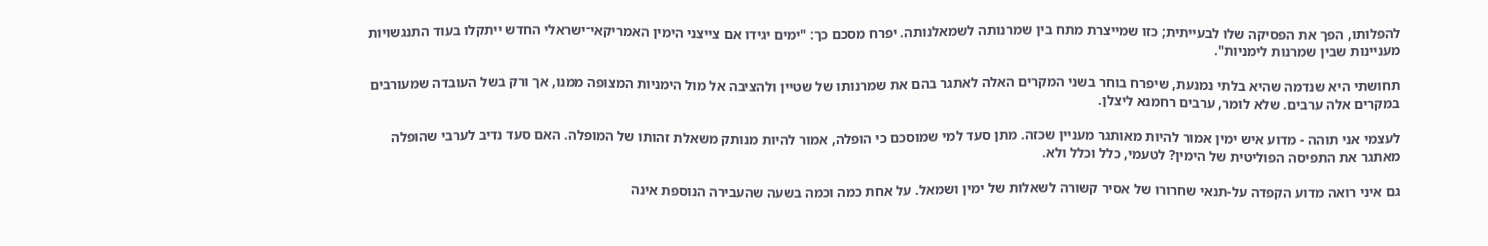להפלותו, הפך את הפסיקה שלו לבעייתית; כזו שמייצרת מתח בין שמרנותה לשמאלנותה. יפרח מסכם כך: "ימים יגידו אם צייצני הימין האמריקאי־ישראלי החדש ייתקלו בעוד התנגשויות מעניינות שבין שמרנות לימניות".

תחושתי היא שנדמה שהיא בלתי נמנעת, שיפרח בוחר בשני המקרים האלה לאתגר בהם את שמרנותו של שטיין ולהציבה אל מול הימניות המצופה ממנו, אך ורק בשל העובדה שמעורבים במקרים אלה ערבים. שלא לומר, ערבים רחמנא ליצלן.

לעצמי אני תוהה - מדוע איש ימין אמור להיות מאותגר מעניין שכזה. מתן סעד למי שמוסכם כי הופלה, אמור להיות מנותק משאלת זהותו של המופלה. האם סעד נדיב לערבי שהופלה מאתגר את התפיסה הפוליטית של הימין? לטעמי, כלל וכלל ולא.

גם איני רואה מדוע הקפדה על-תנאי שחרורו של אסיר קשורה לשאלות של ימין ושמאל. על אחת כמה וכמה בשעה שהעבירה הנוספת אינה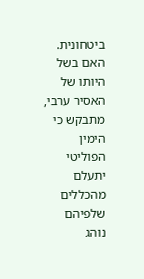ביטחונית. האם בשל היותו של האסיר ערבי, מתבקש כי הימין הפוליטי יתעלם מהכללים שלפיהם נוהג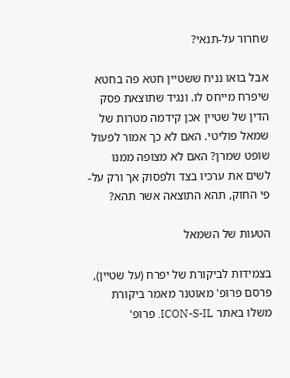שחרור על-תנאי?

אבל בואו נניח ששטיין חטא פה בחטא שיפרח מייחס לו. ונגיד שתוצאת פסק הדין של שטיין אכן קידמה מטרות של שמאל פוליטי. האם לא כך אמור לפעול שופט שמרן? האם לא מצופה ממנו לשים את ערכיו בצד ולפסוק אך ורק על-פי החוק, תהא התוצאה אשר תהא?

הטעות של השמאל

בצמידות לביקורת של יפרח (על שטיין), פרסם פרופ' מאוטנר מאמר ביקורת משלו באתר ICON-S-IL. פרופ'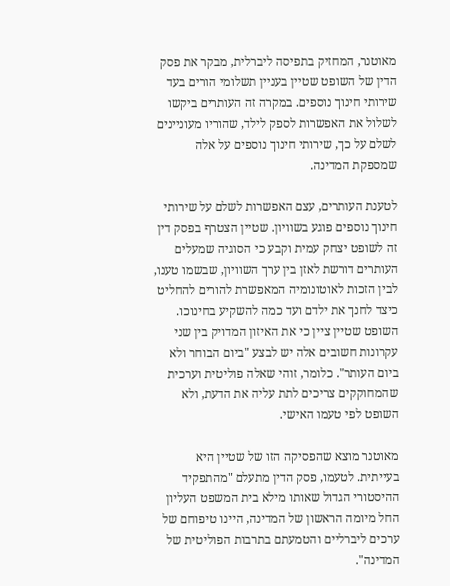מאוטנר, המחזיק בתפיסה ליברלית, מבקר את פסק הדין של השופט שטיין בעניין תשלומי הורים בעד שירותי חינוך נוספים. במקרה זה העותרים ביקשו לשלול את האפשרות לספק לילד, שהוריו מעוניינים לשלם על כך, שירותי חינוך נוספים על אלה שמספקת המדינה.

לטענת העותרים, עצם האפשרות לשלם על שירותי חינוך נוספים פוגע בשוויון. שטיין הצטרף בפסק דין זה לשופט יצחק עמית וקבע כי הסוגיה שמעלים העותרים דורשת לאזן בין ערך השוויון, שבשמו טענו, לבין הזכות לאוטונומיה המאפשרת להורים להחליט כיצד לחנך את ילדם ועד כמה להשקיע בחינוכו. השופט שטיין ציין כי את האיזון המדויק בין שני עקרונות חשובים אלה יש לבצע "ביום הבוחר ולא ביום העותר". כלומר, זוהי שאלה פוליטית וערכית שהמחוקקים צריכים לתת עליה את הדעת, ולא השופט לפי טעמו האישי.

מאוטנר מוצא שהפסיקה הזו של שטיין היא בעייתית. לטעמו, פסק הדין מתעלם "מהתפקיד ההיסטורי הגדול שאותו מילא בית המשפט העליון החל מיומה הראשון של המדינה, היינו טיפוחם של ערכים ליברליים והטמעתם בתרבות הפוליטית של המדינה".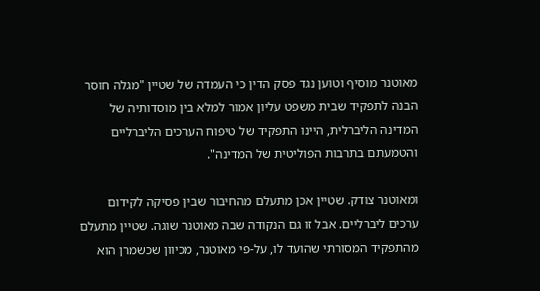מאוטנר מוסיף וטוען נגד פסק הדין כי העמדה של שטיין "מגלה חוסר הבנה לתפקיד שבית משפט עליון אמור למלא בין מוסדותיה של המדינה הליברלית, היינו התפקיד של טיפוח הערכים הליברליים והטמעתם בתרבות הפוליטית של המדינה".

ומאוטנר צודק. שטיין אכן מתעלם מהחיבור שבין פסיקה לקידום ערכים ליברליים. אבל זו גם הנקודה שבה מאוטנר שוגה. שטיין מתעלם מהתפקיד המסורתי שהועד לו, על-פי מאוטנר, מכיוון שכשמרן הוא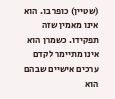(שטיין) כופר בו. הוא אינו מאמין שזה תפקידו. כשמרן הוא אינו מתיימר לקדם ערכים אישיים שבהם הוא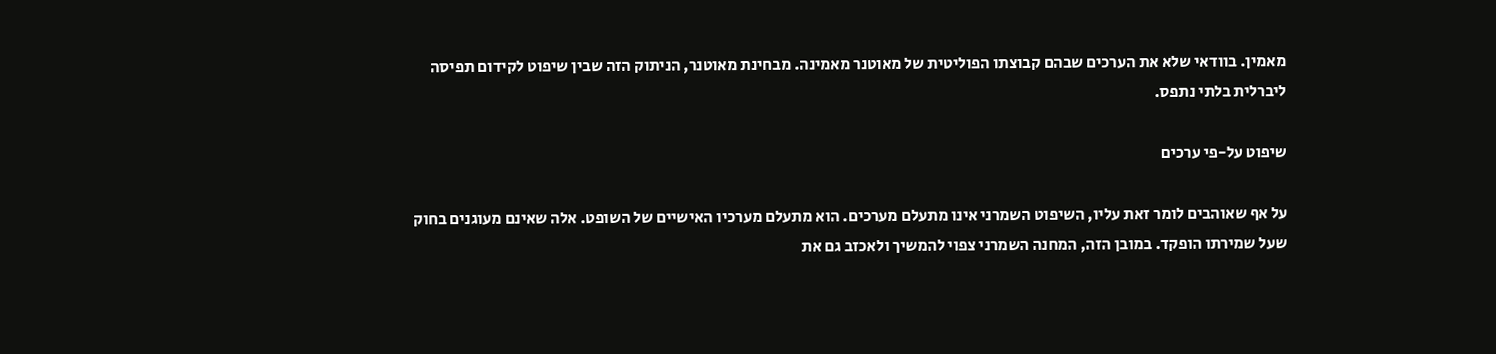מאמין. בוודאי שלא את הערכים שבהם קבוצתו הפוליטית של מאוטנר מאמינה. מבחינת מאוטנר, הניתוק הזה שבין שיפוט לקידום תפיסה ליברלית בלתי נתפס.

שיפוט על-פי ערכים

על אף שאוהבים לומר זאת עליו, השיפוט השמרני אינו מתעלם מערכים. הוא מתעלם מערכיו האישיים של השופט. אלה שאינם מעוגנים בחוק שעל שמירתו הופקד. במובן הזה, המחנה השמרני צפוי להמשיך ולאכזב גם את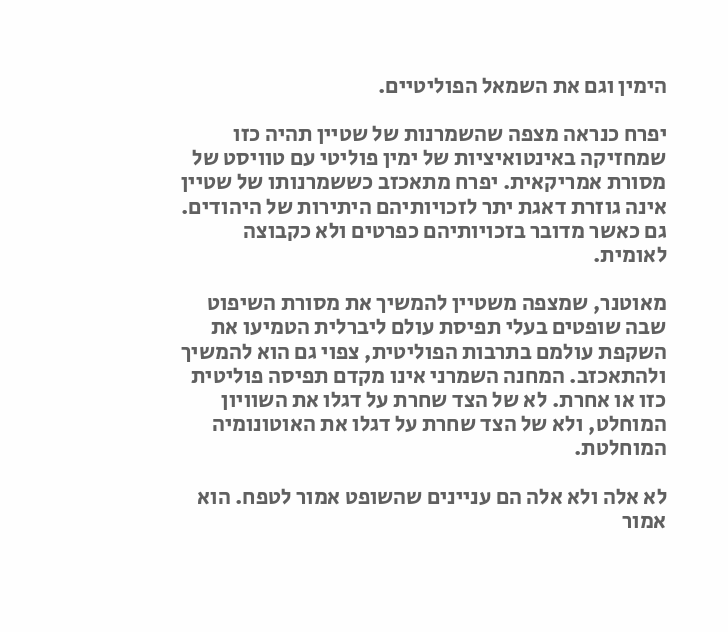הימין וגם את השמאל הפוליטיים.

יפרח כנראה מצפה שהשמרנות של שטיין תהיה כזו שמחזיקה באינטואיציות של ימין פוליטי עם טוויסט של מסורת אמריקאית. יפרח מתאכזב כששמרנותו של שטיין אינה גוזרת דאגת יתר לזכויותיהם היתירות של היהודים. גם כאשר מדובר בזכויותיהם כפרטים ולא כקבוצה לאומית.

מאוטנר, שמצפה משטיין להמשיך את מסורת השיפוט שבה שופטים בעלי תפיסת עולם ליברלית הטמיעו את השקפת עולמם בתרבות הפוליטית, צפוי גם הוא להמשיך ולהתאכזב. המחנה השמרני אינו מקדם תפיסה פוליטית כזו או אחרת. לא של הצד שחרת על דגלו את השוויון המוחלט, ולא של הצד שחרת על דגלו את האוטונומיה המוחלטת.

לא אלה ולא אלה הם עניינים שהשופט אמור לטפח. הוא אמור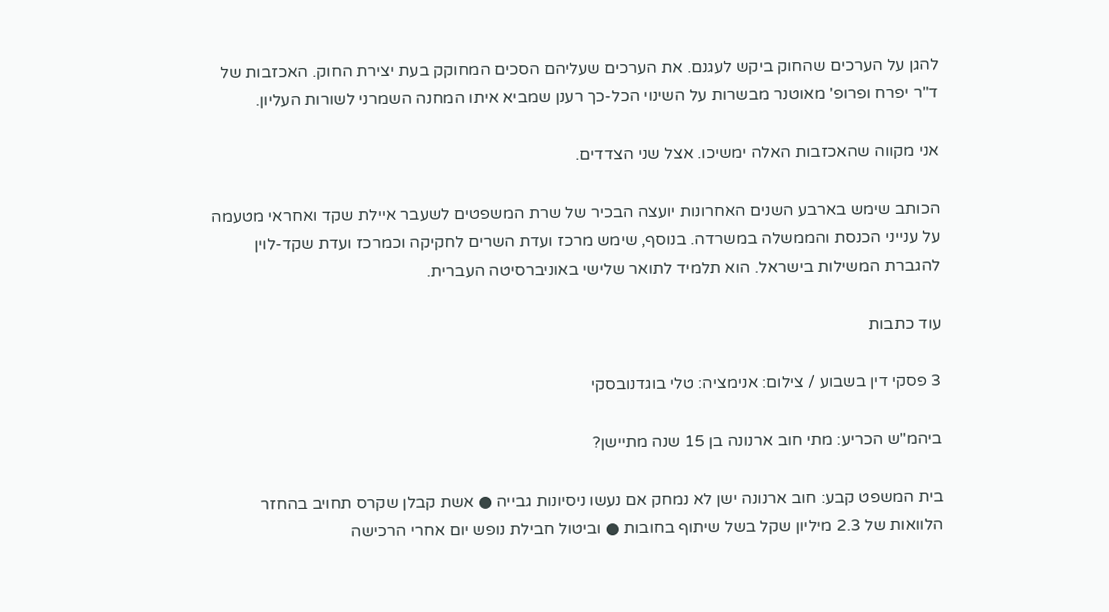להגן על הערכים שהחוק ביקש לעגנם. את הערכים שעליהם הסכים המחוקק בעת יצירת החוק. האכזבות של ד"ר יפרח ופרופ' מאוטנר מבשרות על השינוי הכל-כך רענן שמביא איתו המחנה השמרני לשורות העליון.

אני מקווה שהאכזבות האלה ימשיכו. אצל שני הצדדים.

הכותב שימש בארבע השנים האחרונות יועצה הבכיר של שרת המשפטים לשעבר איילת שקד ואחראי מטעמה על ענייני הכנסת והממשלה במשרדה. בנוסף, שימש מרכז ועדת השרים לחקיקה וכמרכז ועדת שקד-לוין להגברת המשילות בישראל. הוא תלמיד לתואר שלישי באוניברסיטה העברית.

עוד כתבות

3 פסקי דין בשבוע / צילום: אנימציה: טלי בוגדנובסקי

ביהמ"ש הכריע: מתי חוב ארנונה בן 15 שנה מתיישן?

בית המשפט קבע: חוב ארנונה ישן לא נמחק אם נעשו ניסיונות גבייה ● אשת קבלן שקרס תחויב בהחזר הלוואות של 2.3 מיליון שקל בשל שיתוף בחובות ● וביטול חבילת נופש יום אחרי הרכישה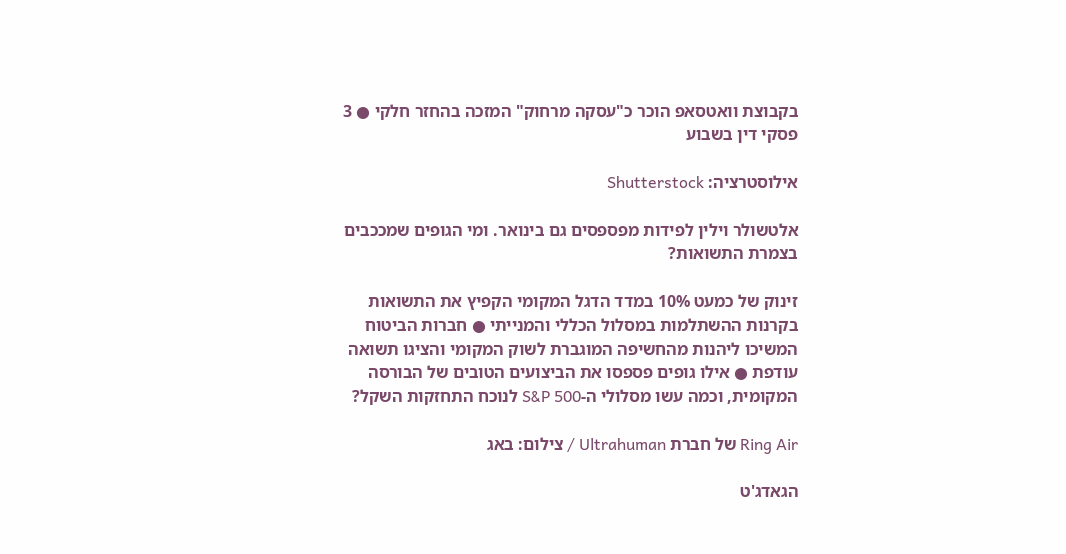בקבוצת וואטסאפ הוכר כ"עסקה מרחוק" המזכה בהחזר חלקי ● 3 פסקי דין בשבוע

אילוסטרציה: Shutterstock

אלטשולר וילין לפידות מפספסים גם בינואר. ומי הגופים שמככבים בצמרת התשואות?

זינוק של כמעט 10% במדד הדגל המקומי הקפיץ את התשואות בקרנות ההשתלמות במסלול הכללי והמנייתי ● חברות הביטוח המשיכו ליהנות מהחשיפה המוגברת לשוק המקומי והציגו תשואה עודפת ● אילו גופים פספסו את הביצועים הטובים של הבורסה המקומית, וכמה עשו מסלולי ה-S&P 500 לנוכח התחזקות השקל?

Ring Air של חברת Ultrahuman / צילום: באג

הגאדג'ט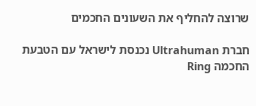שרוצה להחליף את השעונים החכמים

חברת Ultrahuman נכנסת לישראל עם הטבעת החכמה Ring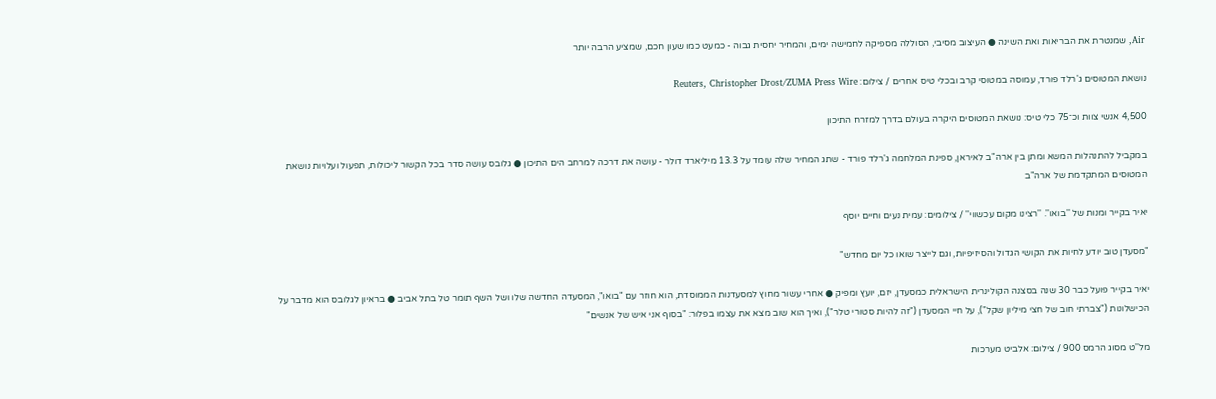Air, שמנטרת את הבריאות ואת השינה ● העיצוב מסיבי, הסוללה מספיקה לחמישה ימים, והמחיר יחסית גבוה - כמעט כמו שעון חכם, שמציע הרבה יותר

נושאת המטוסים ג'רלד פורד, עמוסה במטוסי קרב ובכלי טיס אחרים / צילום: Reuters, Christopher Drost/ZUMA Press Wire

4,500 אנשי צוות וכ־75 כלי טיס: נושאת המטוסים היקרה בעולם בדרך למזרח התיכון

במקביל להתנהלות המשא ומתן בין ארה"ב לאיראן, ספינת המלחמה ג'רלד פורד - שתג המחיר שלה עומד על 13.3 מיליארד דולר - עושה את דרכה למרחב הים התיכון ● גלובס עושה סדר בכל הקשור ליכולות, תפעול ועלויות נושאת המטוסים המתקדמת של ארה"ב

יאיר בקייר ומנות של ''בואו''. ''רצינו מקום עכשווי'' / צילומים: עמית נעים וחיים יוסף

"מסעדן טוב יודע לחיות את הקושי הגדול והסיזיפיות, וגם לייצר שואו כל יום מחדש"

יאיר בקייר פועל כבר 30 שנה בסצנה הקולינרית הישראלית כמסעדן, יזם, יועץ ומפיק ● אחרי עשור מחוץ למסעדנות הממוסדת, הוא חוזר עם "בואו", המסעדה החדשה שלו ושל השף תומר טל בתל אביב ● בראיון לגלובס הוא מדבר על הכישלונות ("צברתי חוב של חצי מיליון שקל"), על חיי המסעדן ("זה להיות סטורי טלר"), ואיך הוא שוב מצא את עצמו בפלור: "בסוף אני איש של אנשים"

מל''ט מסוג הרמס 900 / צילום: אלביט מערכות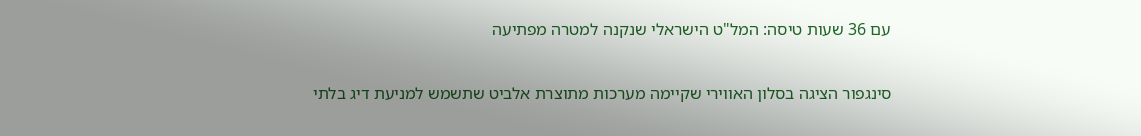עם 36 שעות טיסה: המל"ט הישראלי שנקנה למטרה מפתיעה

סינגפור הציגה בסלון האווירי שקיימה מערכות מתוצרת אלביט שתשמש למניעת דיג בלתי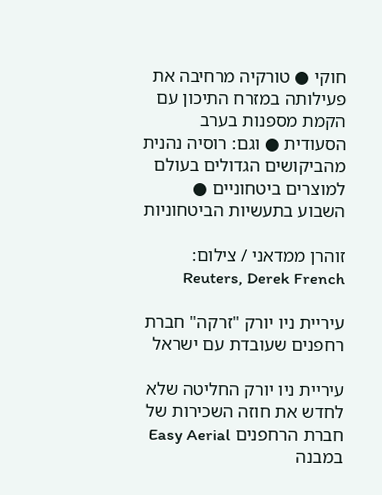חוקי ● טורקיה מרחיבה את פעילותה במזרח התיכון עם הקמת מספנות בערב הסעודית ● וגם: רוסיה נהנית מהביקושים הגדולים בעולם למוצרים ביטחוניים ● השבוע בתעשיות הביטחוניות

זוהרן ממדאני / צילום: Reuters, Derek French

עיריית ניו יורק "זרקה" חברת רחפנים שעובדת עם ישראל

עיריית ניו יורק החליטה שלא לחדש את חוזה השכירות של חברת הרחפנים Easy Aerial במבנה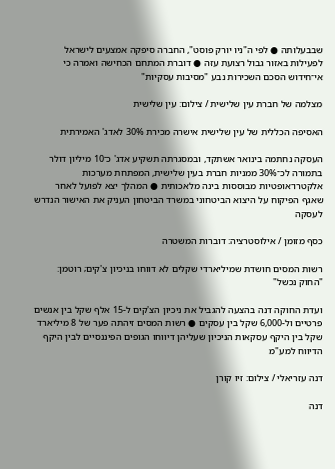שבבעלותה ● לפי ה"ניו יורק פוסט", החברה סיפקה אמצעים לישראל לפעילות באזור גבול רצועת עזה ● דוברת המתחם הכחישה ואמרה כי אי־חידוש הסכם השכירות נבע "מסיבות עסקיות"

מצלמה של חברת עין שלישית / צילום: עין שלישית

האסיפה הכללית של עין שלישית אישרה מכירת 30% לאדג' האמירתית

העסקה נחתמה בינואר אשתקד, ובמסגרתה תשקיע אדג' כ־10 מיליון דולר בתמורה לכ־30% ממניות חברת בעין שלישית, המפתחת מערכות אלקטרו־אופטיות מבוססות בינה מלאכותית ● המהלך יצא לפועל לאחר שאגף הפיקוח על היצוא הביטחוני במשרד הביטחון העניק את האישור הנדרש לעסקה

כסף מזומן / אילוסטרציה: דוברות המשטרה

רשות המסים חושדת שמיליארדי שקלים לא דווחו בניכיון צ'קים; רוטמן: "החוק נכשל"

ועדת החוקה דנה בהצעה להגביל את ניכיון הצ'קים ל-15 אלף שקל בין אנשים פרטיים ול-6,000 שקל בין עסקים ● רשות המסים זיהתה פער של 8 מיליארד שקל בין היקף עסקאות הניכיון שעליהן דיווחו הגופים הפיננסיים לבין היקף הדיווח למע"מ

דנה עזריאלי / צילום: זיו קורן

דנה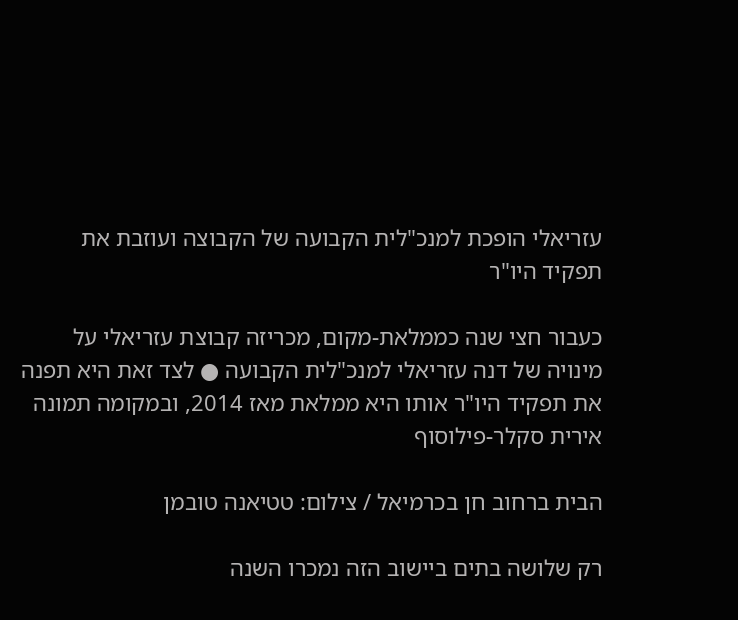עזריאלי הופכת למנכ"לית הקבועה של הקבוצה ועוזבת את תפקיד היו"ר

כעבור חצי שנה כממלאת-מקום, מכריזה קבוצת עזריאלי על מינויה של דנה עזריאלי למנכ"לית הקבועה ● לצד זאת היא תפנה את תפקיד היו"ר אותו היא ממלאת מאז 2014, ובמקומה תמונה אירית סקלר-פילוסוף

הבית ברחוב חן בכרמיאל / צילום: טטיאנה טובמן

רק שלושה בתים ביישוב הזה נמכרו השנה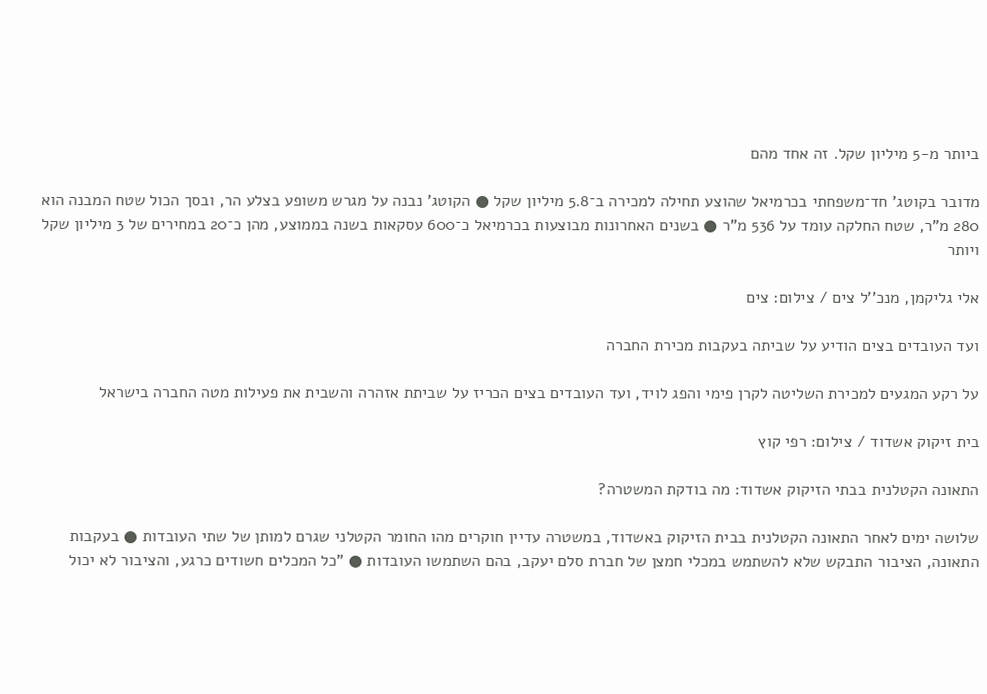ביותר מ-5 מיליון שקל. זה אחד מהם

מדובר בקוטג' חד־משפחתי בכרמיאל שהוצע תחילה למכירה ב־5.8 מיליון שקל ● הקוטג' נבנה על מגרש משופע בצלע הר, ובסך הכול שטח המבנה הוא 280 מ"ר, שטח החלקה עומד על 536 מ"ר ● בשנים האחרונות מבוצעות בכרמיאל כ־600 עסקאות בשנה בממוצע, מהן כ־20 במחירים של 3 מיליון שקל ויותר

אלי גליקמן, מנכ''ל צים / צילום: צים

ועד העובדים בצים הודיע על שביתה בעקבות מכירת החברה

על רקע המגעים למכירת השליטה לקרן פימי והפג לויד, ועד העובדים בצים הכריז על שביתת אזהרה והשבית את פעילות מטה החברה בישראל

בית זיקוק אשדוד / צילום: רפי קוץ

התאונה הקטלנית בבתי הזיקוק אשדוד: מה בודקת המשטרה?

שלושה ימים לאחר התאונה הקטלנית בבית הזיקוק באשדוד, במשטרה עדיין חוקרים מהו החומר הקטלני שגרם למותן של שתי העובדות ● בעקבות התאונה, הציבור התבקש שלא להשתמש במכלי חמצן של חברת סלם יעקב, בהם השתמשו העובדות ● "כל המכלים חשודים כרגע, והציבור לא יכול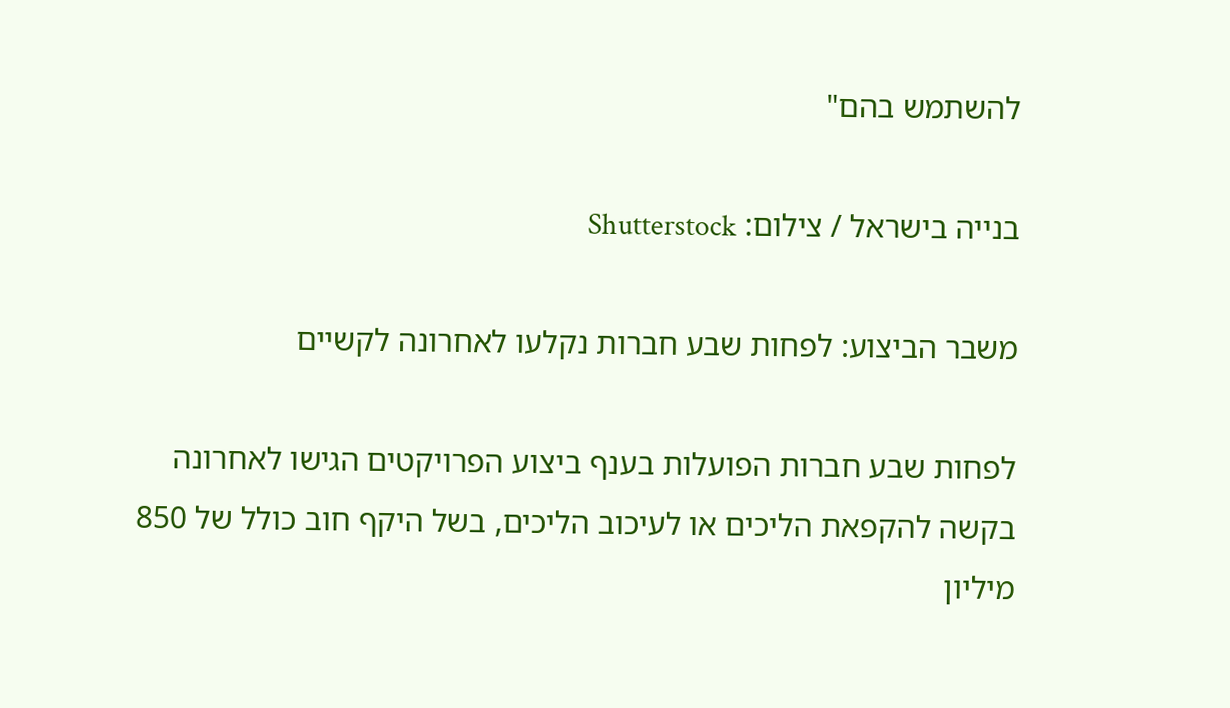להשתמש בהם"

בנייה בישראל / צילום: Shutterstock

משבר הביצוע: לפחות שבע חברות נקלעו לאחרונה לקשיים

לפחות שבע חברות הפועלות בענף ביצוע הפרויקטים הגישו לאחרונה בקשה להקפאת הליכים או לעיכוב הליכים, בשל היקף חוב כולל של 850 מיליון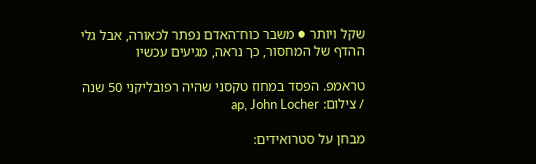שקל ויותר ● משבר כוח־האדם נפתר לכאורה, אבל גלי ההדף של המחסור, כך נראה, מגיעים עכשיו

טראמפ. הפסד במחוז טקסני שהיה רפובליקני 50 שנה / צילום: ap, John Locher

מבחן על סטרואידים: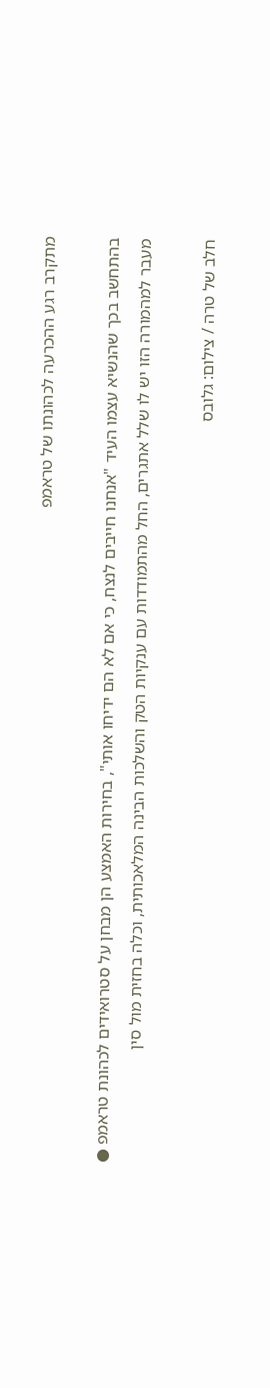מתקרב רגע ההכרעה לכהונתו של טראמפ

בהתחשב בכך שהנשיא עצמו העיד "אנחנו חייבים לנצח, כי אם לא הם ידיחו אותי", בחירות האמצע הן מבחן על סטרואידים לכהונת טראמפ ● מעבר למהמורה הזו יש לו שלל אתגרים, החל מהתמודדות עם ענקיות הטק והשלכות הבינה המלאכותית, וכלה בחזית מול סין

חלב של טרה / צילום: גלובס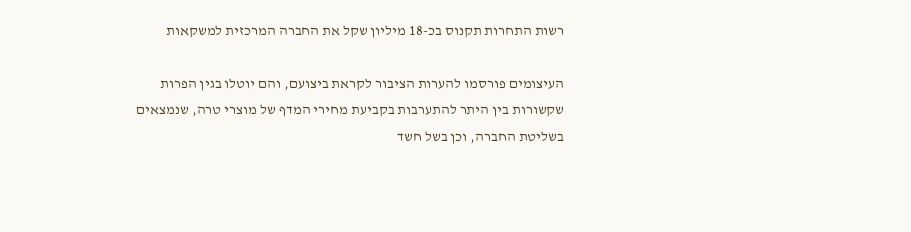רשות התחרות תקנוס בכ-18 מיליון שקל את החברה המרכזית למשקאות

העיצומים פורסמו להערות הציבור לקראת ביצועם, והם יוטלו בגין הפרות שקשורות בין היתר להתערבות בקביעת מחירי המדף של מוצרי טרה, שנמצאים בשליטת החברה, וכן בשל חשד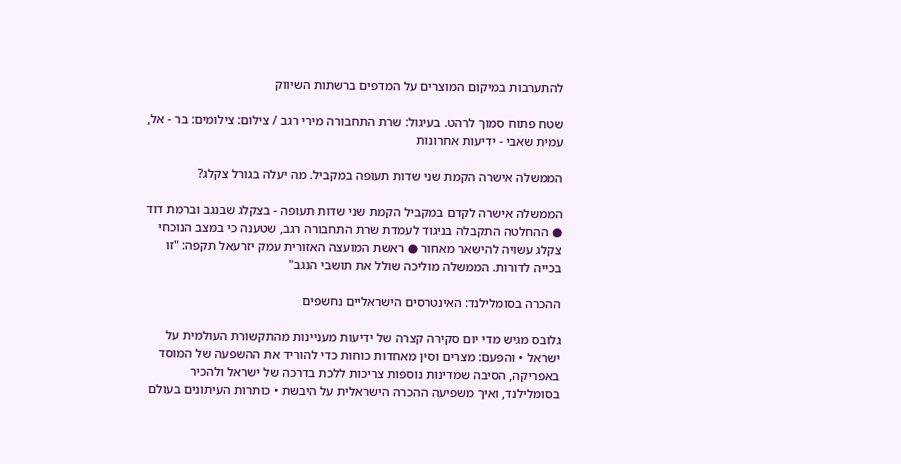להתערבות במיקום המוצרים על המדפים ברשתות השיווק

שטח פתוח סמוך לרהט. בעיגול: שרת התחבורה מירי רגב / צילום: צילומים: בר - אל, עמית שאבי - ידיעות אחרונות

הממשלה אישרה הקמת שני שדות תעופה במקביל. מה יעלה בגורל צקלג?

הממשלה אישרה לקדם במקביל הקמת שני שדות תעופה - בצקלג שבנגב וברמת דוד ● ההחלטה התקבלה בניגוד לעמדת שרת התחבורה רגב, שטענה כי במצב הנוכחי צקלג עשויה להישאר מאחור ● ראשת המועצה האזורית עמק יזרעאל תקפה: "זו בכייה לדורות. הממשלה מוליכה שולל את תושבי הנגב"

ההכרה בסומלילנד: האינטרסים הישראליים נחשפים

גלובס מגיש מדי יום סקירה קצרה של ידיעות מעניינות מהתקשורת העולמית על ישראל • והפעם: מצרים וסין מאחדות כוחות כדי להוריד את ההשפעה של המוסד באפריקה, הסיבה שמדינות נוספות צריכות ללכת בדרכה של ישראל ולהכיר בסומלילנד, ואיך משפיעה ההכרה הישראלית על היבשת • כותרות העיתונים בעולם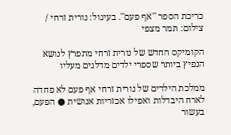כריכת הספר ''אף פעם''. בעיגול: נורית זרחי / צילום: תמר מצפי

הקומיקס החדש של נורית זרחי מתפרץ לנושא הנפיץ ביותר שספרי ילדים מדלגים מעליו

ממלכת הילדים של נורית זרחי אף פעם לא פחדה לארח היבדלות ואפילו אכזריות אנושית ● הפעם, בעשור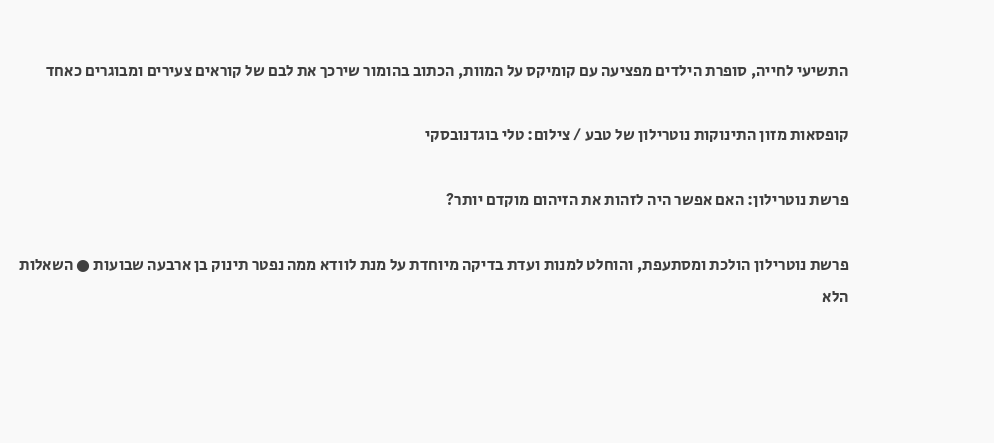התשיעי לחייה, סופרת הילדים מפציעה עם קומיקס על המוות, הכתוב בהומור שירכך את לבם של קוראים צעירים ומבוגרים כאחד

קופסאות מזון התינוקות נוטרילון של טבע / צילום: טלי בוגדנובסקי

פרשת נוטרילון: האם אפשר היה לזהות את הזיהום מוקדם יותר?

פרשת נוטרילון הולכת ומסתעפת, והוחלט למנות ועדת בדיקה מיוחדת על מנת לוודא ממה נפטר תינוק בן ארבעה שבועות ● השאלות הלא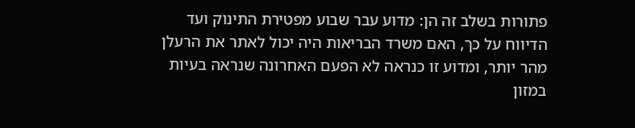פתורות בשלב זה הן: מדוע עבר שבוע מפטירת התינוק ועד הדיווח על כך, האם משרד הבריאות היה יכול לאתר את הרעלן מהר יותר, ומדוע זו כנראה לא הפעם האחרונה שנראה בעיות במזון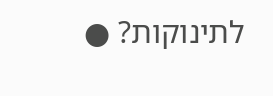לתינוקות? ●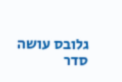גלובס עושה סדר